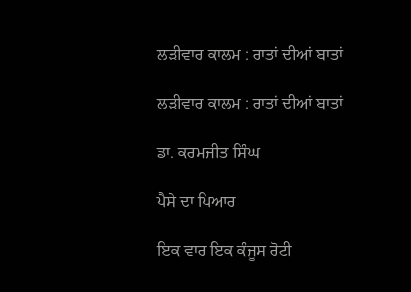ਲੜੀਵਾਰ ਕਾਲਮ : ਰਾਤਾਂ ਦੀਆਂ ਬਾਤਾਂ

ਲੜੀਵਾਰ ਕਾਲਮ : ਰਾਤਾਂ ਦੀਆਂ ਬਾਤਾਂ

ਡਾ. ਕਰਮਜੀਤ ਸਿੰਘ

ਪੈਸੇ ਦਾ ਪਿਆਰ

ਇਕ ਵਾਰ ਇਕ ਕੰਜੂਸ ਰੋਟੀ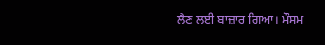ਲੈਣ ਲਈ ਬਾਜ਼ਾਰ ਗਿਆ। ਮੌਸਮ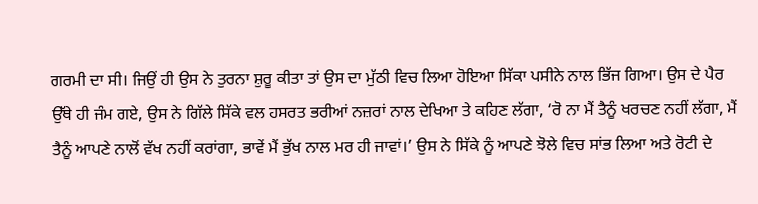ਗਰਮੀ ਦਾ ਸੀ। ਜਿਉਂ ਹੀ ਉਸ ਨੇ ਤੁਰਨਾ ਸ਼ੁਰੂ ਕੀਤਾ ਤਾਂ ਉਸ ਦਾ ਮੁੱਠੀ ਵਿਚ ਲਿਆ ਹੋਇਆ ਸਿੱਕਾ ਪਸੀਨੇ ਨਾਲ ਭਿੱਜ ਗਿਆ। ਉਸ ਦੇ ਪੈਰ ਉੱਥੇ ਹੀ ਜੰਮ ਗਏ, ਉਸ ਨੇ ਗਿੱਲੇ ਸਿੱਕੇ ਵਲ ਹਸਰਤ ਭਰੀਆਂ ਨਜ਼ਰਾਂ ਨਾਲ ਦੇਖਿਆ ਤੇ ਕਹਿਣ ਲੱਗਾ, ‘ਰੋ ਨਾ ਮੈਂ ਤੈਨੂੰ ਖਰਚਣ ਨਹੀਂ ਲੱਗਾ, ਮੈਂ ਤੈਨੂੰ ਆਪਣੇ ਨਾਲੋਂ ਵੱਖ ਨਹੀਂ ਕਰਾਂਗਾ, ਭਾਵੇਂ ਮੈਂ ਭੁੱਖ ਨਾਲ ਮਰ ਹੀ ਜਾਵਾਂ।’ ਉਸ ਨੇ ਸਿੱਕੇ ਨੂੰ ਆਪਣੇ ਝੋਲੇ ਵਿਚ ਸਾਂਭ ਲਿਆ ਅਤੇ ਰੋਟੀ ਦੇ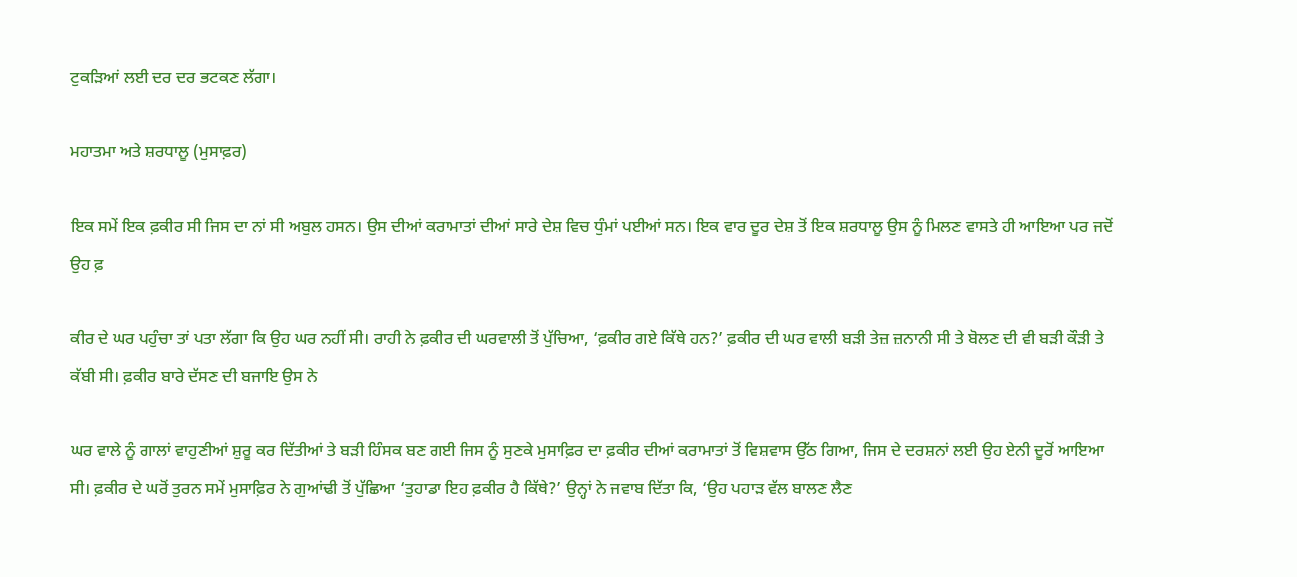ਟੁਕੜਿਆਂ ਲਈ ਦਰ ਦਰ ਭਟਕਣ ਲੱਗਾ।

ਮਹਾਤਮਾ ਅਤੇ ਸ਼ਰਧਾਲੂ (ਮੁਸਾਫ਼ਰ)

ਇਕ ਸਮੇਂ ਇਕ ਫ਼ਕੀਰ ਸੀ ਜਿਸ ਦਾ ਨਾਂ ਸੀ ਅਬੁਲ ਹਸਨ। ਉਸ ਦੀਆਂ ਕਰਾਮਾਤਾਂ ਦੀਆਂ ਸਾਰੇ ਦੇਸ਼ ਵਿਚ ਧੁੰਮਾਂ ਪਈਆਂ ਸਨ। ਇਕ ਵਾਰ ਦੂਰ ਦੇਸ਼ ਤੋਂ ਇਕ ਸ਼ਰਧਾਲੂ ਉਸ ਨੂੰ ਮਿਲਣ ਵਾਸਤੇ ਹੀ ਆਇਆ ਪਰ ਜਦੋਂ ਉਹ ਫ਼

ਕੀਰ ਦੇ ਘਰ ਪਹੁੰਚਾ ਤਾਂ ਪਤਾ ਲੱਗਾ ਕਿ ਉਹ ਘਰ ਨਹੀਂ ਸੀ। ਰਾਹੀ ਨੇ ਫ਼ਕੀਰ ਦੀ ਘਰਵਾਲੀ ਤੋਂ ਪੁੱਚਿਆ, ‘ਫ਼ਕੀਰ ਗਏ ਕਿੱਥੇ ਹਨ?’ ਫ਼ਕੀਰ ਦੀ ਘਰ ਵਾਲੀ ਬੜੀ ਤੇਜ਼ ਜ਼ਨਾਨੀ ਸੀ ਤੇ ਬੋਲਣ ਦੀ ਵੀ ਬੜੀ ਕੌੜੀ ਤੇ ਕੱਬੀ ਸੀ। ਫ਼ਕੀਰ ਬਾਰੇ ਦੱਸਣ ਦੀ ਬਜਾਇ ਉਸ ਨੇ

ਘਰ ਵਾਲੇ ਨੂੰ ਗਾਲਾਂ ਵਾਹੁਣੀਆਂ ਸ਼ੁਰੂ ਕਰ ਦਿੱਤੀਆਂ ਤੇ ਬੜੀ ਹਿੰਸਕ ਬਣ ਗਈ ਜਿਸ ਨੂੰ ਸੁਣਕੇ ਮੁਸਾਫ਼ਿਰ ਦਾ ਫ਼ਕੀਰ ਦੀਆਂ ਕਰਾਮਾਤਾਂ ਤੋਂ ਵਿਸ਼ਵਾਸ ਉੱਠ ਗਿਆ, ਜਿਸ ਦੇ ਦਰਸ਼ਨਾਂ ਲਈ ਉਹ ਏਨੀ ਦੂਰੋਂ ਆਇਆ ਸੀ। ਫ਼ਕੀਰ ਦੇ ਘਰੋਂ ਤੁਰਨ ਸਮੇਂ ਮੁਸਾਫ਼ਿਰ ਨੇ ਗੁਆਂਢੀ ਤੋਂ ਪੁੱਛਿਆ ‘ਤੁਹਾਡਾ ਇਹ ਫ਼ਕੀਰ ਹੈ ਕਿੱਥੇ?’ ਉਨ੍ਹਾਂ ਨੇ ਜਵਾਬ ਦਿੱਤਾ ਕਿ, ‘ਉਹ ਪਹਾੜ ਵੱਲ ਬਾਲਣ ਲੈਣ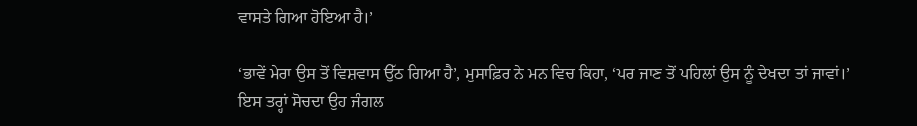ਵਾਸਤੇ ਗਿਆ ਹੋਇਆ ਹੈ।’

‘ਭਾਵੇਂ ਮੇਰਾ ਉਸ ਤੋਂ ਵਿਸ਼ਵਾਸ ਉੱਠ ਗਿਆ ਹੈ’, ਮੁਸਾਫ਼ਿਰ ਨੇ ਮਨ ਵਿਚ ਕਿਹਾ, ‘ਪਰ ਜਾਣ ਤੋਂ ਪਹਿਲਾਂ ਉਸ ਨੂੰ ਦੇਖਦਾ ਤਾਂ ਜਾਵਾਂ।’
ਇਸ ਤਰ੍ਹਾਂ ਸੋਚਦਾ ਉਹ ਜੰਗਲ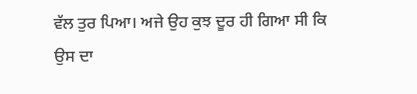ਵੱਲ ਤੁਰ ਪਿਆ। ਅਜੇ ਉਹ ਕੁਝ ਦੂਰ ਹੀ ਗਿਆ ਸੀ ਕਿ ਉਸ ਦਾ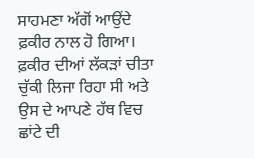ਸਾਹਮਣਾ ਅੱਗੋਂ ਆਉਂਦੇ ਫ਼ਕੀਰ ਨਾਲ ਹੋ ਗਿਆ। ਫ਼ਕੀਰ ਦੀਆਂ ਲੱਕੜਾਂ ਚੀਤਾ ਚੁੱਕੀ ਲਿਜਾ ਰਿਹਾ ਸੀ ਅਤੇ ਉਸ ਦੇ ਆਪਣੇ ਹੱਥ ਵਿਚ ਛਾਂਟੇ ਦੀ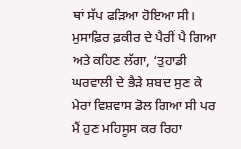ਥਾਂ ਸੱਪ ਫੜਿਆ ਹੋਇਆ ਸੀ। ਮੁਸਾਫ਼ਿਰ ਫ਼ਕੀਰ ਦੇ ਪੈਰੀਂ ਪੈ ਗਿਆ ਅਤੇ ਕਹਿਣ ਲੱਗਾ, ‘ਤੁਹਾਡੀ ਘਰਵਾਲੀ ਦੇ ਭੈੜੇ ਸ਼ਬਦ ਸੁਣ ਕੇ ਮੇਰਾ ਵਿਸ਼ਵਾਸ ਡੋਲ ਗਿਆ ਸੀ ਪਰ ਮੈਂ ਹੁਣ ਮਹਿਸੂਸ ਕਰ ਰਿਹਾ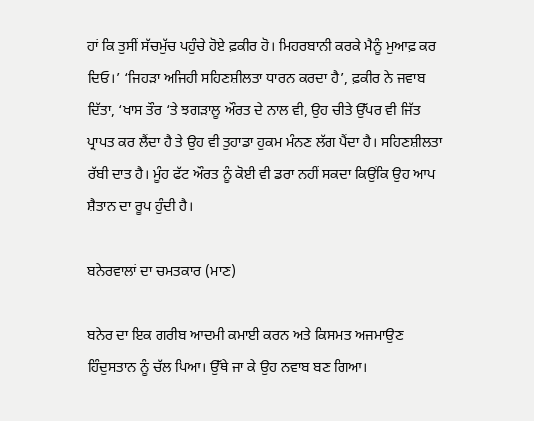ਹਾਂ ਕਿ ਤੁਸੀਂ ਸੱਚਮੁੱਚ ਪਹੁੰਚੇ ਹੋਏ ਫ਼ਕੀਰ ਹੋ। ਮਿਹਰਬਾਨੀ ਕਰਕੇ ਮੈਨੂੰ ਮੁਆਫ਼ ਕਰ ਦਿਓ।’ ‘ਜਿਹੜਾ ਅਜਿਹੀ ਸਹਿਣਸ਼ੀਲਤਾ ਧਾਰਨ ਕਰਦਾ ਹੈ’, ਫ਼ਕੀਰ ਨੇ ਜਵਾਬ ਦਿੱਤਾ, ‘ਖਾਸ ਤੌਰ ‘ਤੇ ਝਗੜਾਲੂ ਔਰਤ ਦੇ ਨਾਲ ਵੀ, ਉਹ ਚੀਤੇ ਉੱਪਰ ਵੀ ਜਿੱਤ ਪ੍ਰਾਪਤ ਕਰ ਲੈਂਦਾ ਹੈ ਤੇ ਉਹ ਵੀ ਤੁਹਾਡਾ ਹੁਕਮ ਮੰਨਣ ਲੱਗ ਪੈਂਦਾ ਹੈ। ਸਹਿਣਸ਼ੀਲਤਾ ਰੱਬੀ ਦਾਤ ਹੈ। ਮੂੰਹ ਫੱਟ ਔਰਤ ਨੂੰ ਕੋਈ ਵੀ ਡਰਾ ਨਹੀਂ ਸਕਦਾ ਕਿਉਂਕਿ ਉਹ ਆਪ ਸ਼ੈਤਾਨ ਦਾ ਰੂਪ ਹੁੰਦੀ ਹੈ।

ਬਨੇਰਵਾਲਾਂ ਦਾ ਚਮਤਕਾਰ (ਮਾਣ)

ਬਨੇਰ ਦਾ ਇਕ ਗਰੀਬ ਆਦਮੀ ਕਮਾਈ ਕਰਨ ਅਤੇ ਕਿਸਮਤ ਅਜਮਾਉਣ ਹਿੰਦੁਸਤਾਨ ਨੂੰ ਚੱਲ ਪਿਆ। ਉੱਥੇ ਜਾ ਕੇ ਉਹ ਨਵਾਬ ਬਣ ਗਿਆ।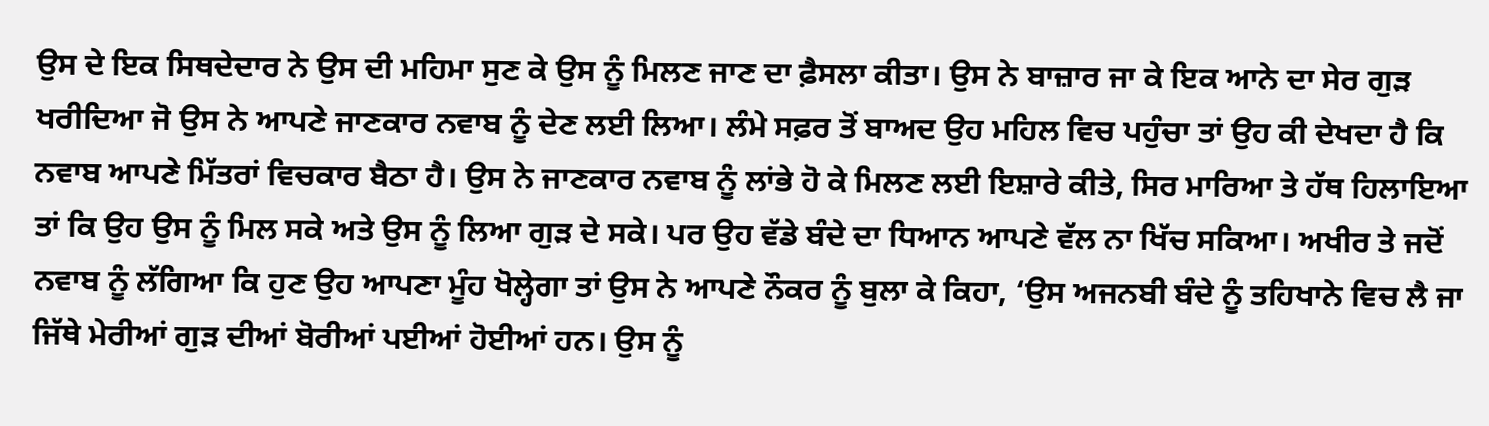ਉਸ ਦੇ ਇਕ ਸਿਥਦੇਦਾਰ ਨੇ ਉਸ ਦੀ ਮਹਿਮਾ ਸੁਣ ਕੇ ਉਸ ਨੂੰ ਮਿਲਣ ਜਾਣ ਦਾ ਫ਼ੈਸਲਾ ਕੀਤਾ। ਉਸ ਨੇ ਬਾਜ਼ਾਰ ਜਾ ਕੇ ਇਕ ਆਨੇ ਦਾ ਸੇਰ ਗੁੜ ਖਰੀਦਿਆ ਜੋ ਉਸ ਨੇ ਆਪਣੇ ਜਾਣਕਾਰ ਨਵਾਬ ਨੂੰ ਦੇਣ ਲਈ ਲਿਆ। ਲੰਮੇ ਸਫ਼ਰ ਤੋਂ ਬਾਅਦ ਉਹ ਮਹਿਲ ਵਿਚ ਪਹੁੰਚਾ ਤਾਂ ਉਹ ਕੀ ਦੇਖਦਾ ਹੈ ਕਿ ਨਵਾਬ ਆਪਣੇ ਮਿੱਤਰਾਂ ਵਿਚਕਾਰ ਬੈਠਾ ਹੈ। ਉਸ ਨੇ ਜਾਣਕਾਰ ਨਵਾਬ ਨੂੰ ਲਾਂਭੇ ਹੋ ਕੇ ਮਿਲਣ ਲਈ ਇਸ਼ਾਰੇ ਕੀਤੇ, ਸਿਰ ਮਾਰਿਆ ਤੇ ਹੱਥ ਹਿਲਾਇਆ ਤਾਂ ਕਿ ਉਹ ਉਸ ਨੂੰ ਮਿਲ ਸਕੇ ਅਤੇ ਉਸ ਨੂੰ ਲਿਆ ਗੁੜ ਦੇ ਸਕੇ। ਪਰ ਉਹ ਵੱਡੇ ਬੰਦੇ ਦਾ ਧਿਆਨ ਆਪਣੇ ਵੱਲ ਨਾ ਖਿੱਚ ਸਕਿਆ। ਅਖੀਰ ਤੇ ਜਦੋਂ ਨਵਾਬ ਨੂੰ ਲੱਗਿਆ ਕਿ ਹੁਣ ਉਹ ਆਪਣਾ ਮੂੰਹ ਖੋਲ੍ਹੇਗਾ ਤਾਂ ਉਸ ਨੇ ਆਪਣੇ ਨੌਕਰ ਨੂੰ ਬੁਲਾ ਕੇ ਕਿਹਾ, ‘ਉਸ ਅਜਨਬੀ ਬੰਦੇ ਨੂੰ ਤਹਿਖਾਨੇ ਵਿਚ ਲੈ ਜਾ ਜਿੱਥੇ ਮੇਰੀਆਂ ਗੁੜ ਦੀਆਂ ਬੋਰੀਆਂ ਪਈਆਂ ਹੋਈਆਂ ਹਨ। ਉਸ ਨੂੰ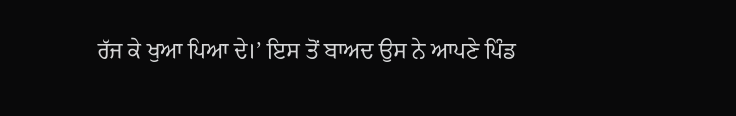ਰੱਜ ਕੇ ਖੁਆ ਪਿਆ ਦੇ।’ ਇਸ ਤੋਂ ਬਾਅਦ ਉਸ ਨੇ ਆਪਣੇ ਪਿੰਡ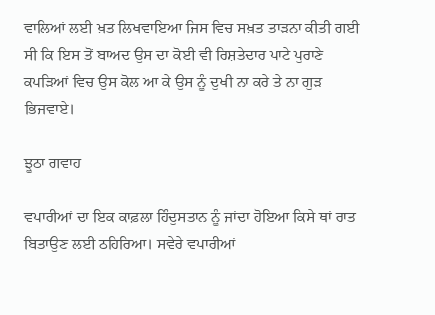ਵਾਲਿਆਂ ਲਈ ਖ਼ਤ ਲਿਖਵਾਇਆ ਜਿਸ ਵਿਚ ਸਖ਼ਤ ਤਾੜਨਾ ਕੀਤੀ ਗਈ ਸੀ ਕਿ ਇਸ ਤੋਂ ਬਾਅਦ ਉਸ ਦਾ ਕੋਈ ਵੀ ਰਿਸ਼ਤੇਦਾਰ ਪਾਟੇ ਪੁਰਾਣੇ ਕਪੜਿਆਂ ਵਿਚ ਉਸ ਕੋਲ ਆ ਕੇ ਉਸ ਨੂੰ ਦੁਖੀ ਨਾ ਕਰੇ ਤੇ ਨਾ ਗੁੜ ਭਿਜਵਾਏ।

ਝੂਠਾ ਗਵਾਹ

ਵਪਾਰੀਆਂ ਦਾ ਇਕ ਕਾਫ਼ਲਾ ਹਿੰਦੁਸਤਾਨ ਨੂੰ ਜਾਂਦਾ ਹੋਇਆ ਕਿਸੇ ਥਾਂ ਰਾਤ ਬਿਤਾਉਣ ਲਈ ਠਹਿਰਿਆ। ਸਵੇਰੇ ਵਪਾਰੀਆਂ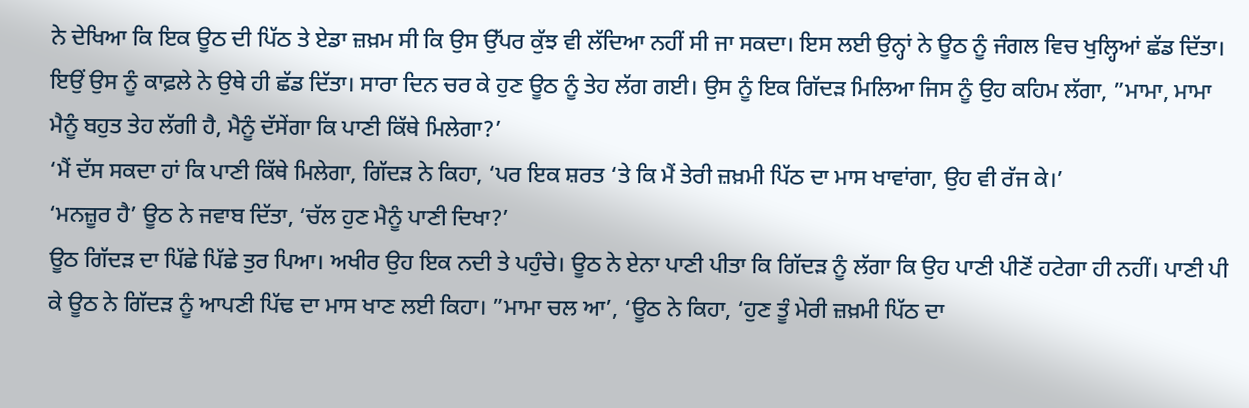ਨੇ ਦੇਖਿਆ ਕਿ ਇਕ ਊਠ ਦੀ ਪਿੱਠ ਤੇ ਏਡਾ ਜ਼ਖ਼ਮ ਸੀ ਕਿ ਉਸ ਉੱਪਰ ਕੁੱਝ ਵੀ ਲੱਦਿਆ ਨਹੀਂ ਸੀ ਜਾ ਸਕਦਾ। ਇਸ ਲਈ ਉਨ੍ਹਾਂ ਨੇ ਊਠ ਨੂੰ ਜੰਗਲ ਵਿਚ ਖੁਲ੍ਹਿਆਂ ਛੱਡ ਦਿੱਤਾ। ਇਉਂ ਉਸ ਨੂੰ ਕਾਫ਼ਲੇ ਨੇ ਉਥੇ ਹੀ ਛੱਡ ਦਿੱਤਾ। ਸਾਰਾ ਦਿਨ ਚਰ ਕੇ ਹੁਣ ਊਠ ਨੂੰ ਤੇਹ ਲੱਗ ਗਈ। ਉਸ ਨੂੰ ਇਕ ਗਿੱਦੜ ਮਿਲਿਆ ਜਿਸ ਨੂੰ ਉਹ ਕਹਿਮ ਲੱਗਾ, ”ਮਾਮਾ, ਮਾਮਾ ਮੈਨੂੰ ਬਹੁਤ ਤੇਹ ਲੱਗੀ ਹੈ, ਮੈਨੂੰ ਦੱਸੇਂਗਾ ਕਿ ਪਾਣੀ ਕਿੱਥੇ ਮਿਲੇਗਾ?’
‘ਮੈਂ ਦੱਸ ਸਕਦਾ ਹਾਂ ਕਿ ਪਾਣੀ ਕਿੱਥੇ ਮਿਲੇਗਾ, ਗਿੱਦੜ ਨੇ ਕਿਹਾ, ‘ਪਰ ਇਕ ਸ਼ਰਤ ‘ਤੇ ਕਿ ਮੈਂ ਤੇਰੀ ਜ਼ਖ਼ਮੀ ਪਿੱਠ ਦਾ ਮਾਸ ਖਾਵਾਂਗਾ, ਉਹ ਵੀ ਰੱਜ ਕੇ।’
‘ਮਨਜ਼ੂਰ ਹੈ’ ਊਠ ਨੇ ਜਵਾਬ ਦਿੱਤਾ, ‘ਚੱਲ ਹੁਣ ਮੈਨੂੰ ਪਾਣੀ ਦਿਖਾ?’
ਊਠ ਗਿੱਦੜ ਦਾ ਪਿੱਛੇ ਪਿੱਛੇ ਤੁਰ ਪਿਆ। ਅਖੀਰ ਉਹ ਇਕ ਨਦੀ ਤੇ ਪਹੁੰਚੇ। ਊਠ ਨੇ ਏਨਾ ਪਾਣੀ ਪੀਤਾ ਕਿ ਗਿੱਦੜ ਨੂੰ ਲੱਗਾ ਕਿ ਉਹ ਪਾਣੀ ਪੀਣੋਂ ਹਟੇਗਾ ਹੀ ਨਹੀਂ। ਪਾਣੀ ਪੀ ਕੇ ਊਠ ਨੇ ਗਿੱਦੜ ਨੂੰ ਆਪਣੀ ਪਿੱਢ ਦਾ ਮਾਸ ਖਾਣ ਲਈ ਕਿਹਾ। ”ਮਾਮਾ ਚਲ ਆ’, ‘ਊਠ ਨੇ ਕਿਹਾ, ‘ਹੁਣ ਤੂੰ ਮੇਰੀ ਜ਼ਖ਼ਮੀ ਪਿੱਠ ਦਾ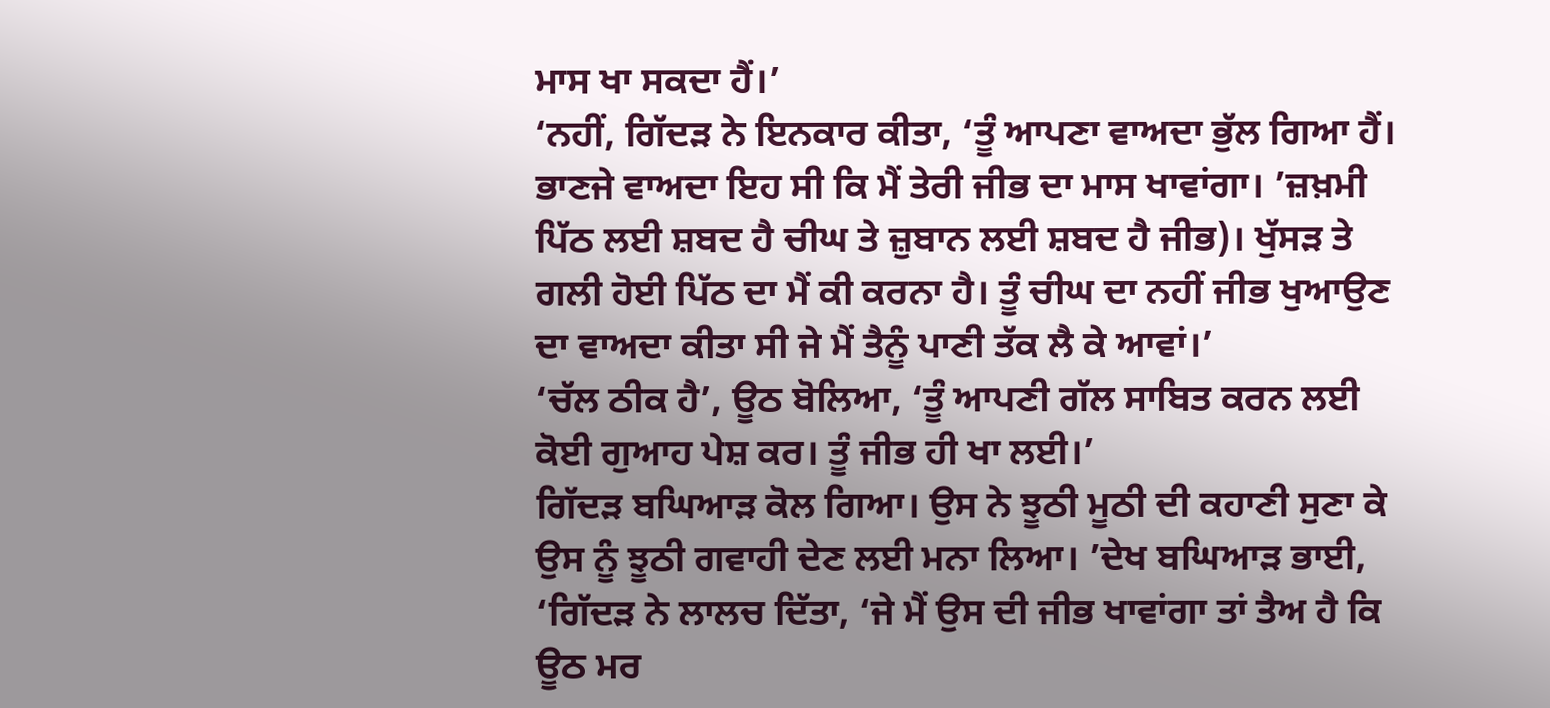ਮਾਸ ਖਾ ਸਕਦਾ ਹੈਂ।’
‘ਨਹੀਂ, ਗਿੱਦੜ ਨੇ ਇਨਕਾਰ ਕੀਤਾ, ‘ਤੂੰ ਆਪਣਾ ਵਾਅਦਾ ਭੁੱਲ ਗਿਆ ਹੈਂ। ਭਾਣਜੇ ਵਾਅਦਾ ਇਹ ਸੀ ਕਿ ਮੈਂ ਤੇਰੀ ਜੀਭ ਦਾ ਮਾਸ ਖਾਵਾਂਗਾ। ’ਜ਼ਖ਼ਮੀ ਪਿੱਠ ਲਈ ਸ਼ਬਦ ਹੈ ਚੀਘ ਤੇ ਜ਼ੁਬਾਨ ਲਈ ਸ਼ਬਦ ਹੈ ਜੀਭ)। ਖੁੱਸੜ ਤੇ ਗਲੀ ਹੋਈ ਪਿੱਠ ਦਾ ਮੈਂ ਕੀ ਕਰਨਾ ਹੈ। ਤੂੰ ਚੀਘ ਦਾ ਨਹੀਂ ਜੀਭ ਖੁਆਉਣ ਦਾ ਵਾਅਦਾ ਕੀਤਾ ਸੀ ਜੇ ਮੈਂ ਤੈਨੂੰ ਪਾਣੀ ਤੱਕ ਲੈ ਕੇ ਆਵਾਂ।’
‘ਚੱਲ ਠੀਕ ਹੈ’, ਊਠ ਬੋਲਿਆ, ‘ਤੂੰ ਆਪਣੀ ਗੱਲ ਸਾਬਿਤ ਕਰਨ ਲਈ ਕੋਈ ਗੁਆਹ ਪੇਸ਼ ਕਰ। ਤੂੰ ਜੀਭ ਹੀ ਖਾ ਲਈ।’
ਗਿੱਦੜ ਬਘਿਆੜ ਕੋਲ ਗਿਆ। ਉਸ ਨੇ ਝੂਠੀ ਮੂਠੀ ਦੀ ਕਹਾਣੀ ਸੁਣਾ ਕੇ ਉਸ ਨੂੰ ਝੂਠੀ ਗਵਾਹੀ ਦੇਣ ਲਈ ਮਨਾ ਲਿਆ। ’ਦੇਖ ਬਘਿਆੜ ਭਾਈ, ‘ਗਿੱਦੜ ਨੇ ਲਾਲਚ ਦਿੱਤਾ, ‘ਜੇ ਮੈਂ ਉਸ ਦੀ ਜੀਭ ਖਾਵਾਂਗਾ ਤਾਂ ਤੈਅ ਹੈ ਕਿ ਊਠ ਮਰ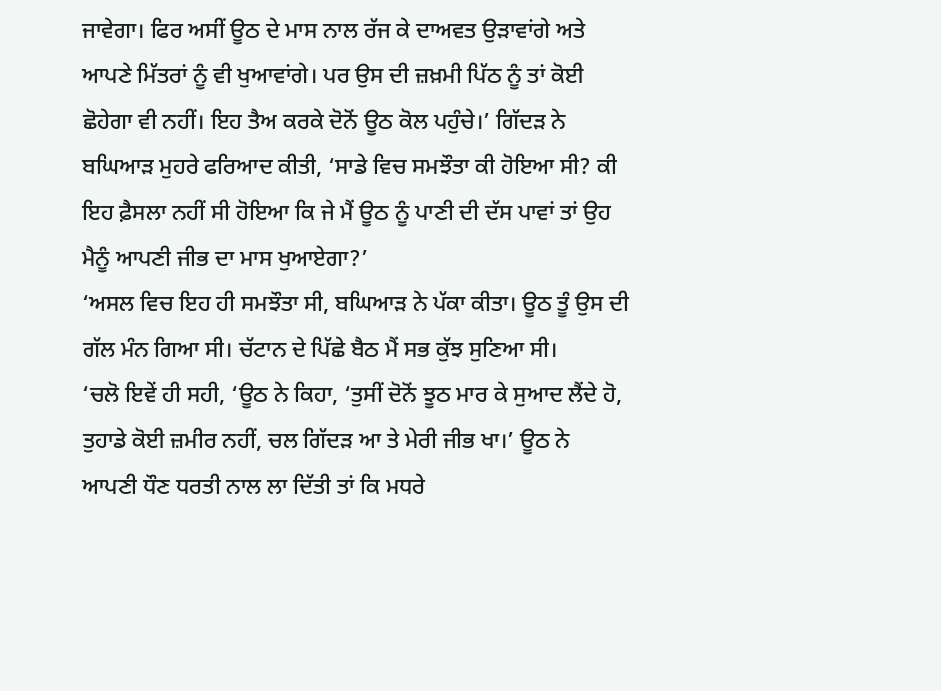ਜਾਵੇਗਾ। ਫਿਰ ਅਸੀਂ ਊਠ ਦੇ ਮਾਸ ਨਾਲ ਰੱਜ ਕੇ ਦਾਅਵਤ ਉੜਾਵਾਂਗੇ ਅਤੇ ਆਪਣੇ ਮਿੱਤਰਾਂ ਨੂੰ ਵੀ ਖੁਆਵਾਂਗੇ। ਪਰ ਉਸ ਦੀ ਜ਼ਖ਼ਮੀ ਪਿੱਠ ਨੂੰ ਤਾਂ ਕੋਈ ਛੋਹੇਗਾ ਵੀ ਨਹੀਂ। ਇਹ ਤੈਅ ਕਰਕੇ ਦੋਨੋਂ ਊਠ ਕੋਲ ਪਹੁੰਚੇ।’ ਗਿੱਦੜ ਨੇ ਬਘਿਆੜ ਮੁਹਰੇ ਫਰਿਆਦ ਕੀਤੀ, ‘ਸਾਡੇ ਵਿਚ ਸਮਝੌਤਾ ਕੀ ਹੋਇਆ ਸੀ? ਕੀ ਇਹ ਫ਼ੈਸਲਾ ਨਹੀਂ ਸੀ ਹੋਇਆ ਕਿ ਜੇ ਮੈਂ ਊਠ ਨੂੰ ਪਾਣੀ ਦੀ ਦੱਸ ਪਾਵਾਂ ਤਾਂ ਉਹ ਮੈਨੂੰ ਆਪਣੀ ਜੀਭ ਦਾ ਮਾਸ ਖੁਆਏਗਾ?’
‘ਅਸਲ ਵਿਚ ਇਹ ਹੀ ਸਮਝੌਤਾ ਸੀ, ਬਘਿਆੜ ਨੇ ਪੱਕਾ ਕੀਤਾ। ਊਠ ਤੂੰ ਉਸ ਦੀ ਗੱਲ ਮੰਨ ਗਿਆ ਸੀ। ਚੱਟਾਨ ਦੇ ਪਿੱਛੇ ਬੈਠ ਮੈਂ ਸਭ ਕੁੱਝ ਸੁਣਿਆ ਸੀ।
‘ਚਲੋ ਇਵੇਂ ਹੀ ਸਹੀ, ‘ਊਠ ਨੇ ਕਿਹਾ, ‘ਤੁਸੀਂ ਦੋਨੋਂ ਝੂਠ ਮਾਰ ਕੇ ਸੁਆਦ ਲੈਂਦੇ ਹੋ, ਤੁਹਾਡੇ ਕੋਈ ਜ਼ਮੀਰ ਨਹੀਂ, ਚਲ ਗਿੱਦੜ ਆ ਤੇ ਮੇਰੀ ਜੀਭ ਖਾ।’ ਊਠ ਨੇ ਆਪਣੀ ਧੌਣ ਧਰਤੀ ਨਾਲ ਲਾ ਦਿੱਤੀ ਤਾਂ ਕਿ ਮਧਰੇ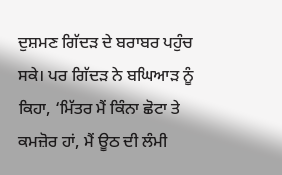ਦੁਸ਼ਮਣ ਗਿੱਦੜ ਦੇ ਬਰਾਬਰ ਪਹੁੰਚ ਸਕੇ। ਪਰ ਗਿੱਦੜ ਨੇ ਬਘਿਆੜ ਨੂੰ ਕਿਹਾ, ‘ਮਿੱਤਰ ਮੈਂ ਕਿੰਨਾ ਛੋਟਾ ਤੇ ਕਮਜ਼ੋਰ ਹਾਂ, ਮੈਂ ਊਠ ਦੀ ਲੰਮੀ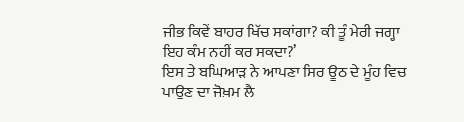ਜੀਭ ਕਿਵੇਂ ਬਾਹਰ ਖਿੱਚ ਸਕਾਂਗਾ? ਕੀ ਤੂੰ ਮੇਰੀ ਜਗ੍ਹਾ ਇਹ ਕੰਮ ਨਹੀਂ ਕਰ ਸਕਦਾ?’
ਇਸ ਤੇ ਬਘਿਆੜ ਨੇ ਆਪਣਾ ਸਿਰ ਊਠ ਦੇ ਮੂੰਹ ਵਿਚ ਪਾਉਣ ਦਾ ਜੋਖ਼ਮ ਲੈ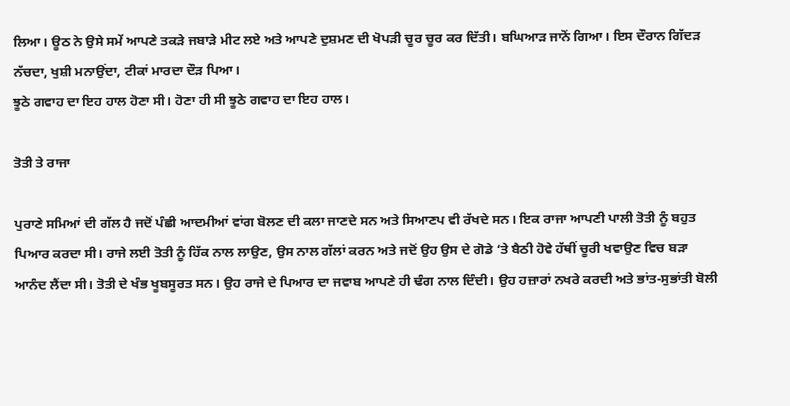ਲਿਆ। ਊਠ ਨੇ ਉਸੇ ਸਮੇਂ ਆਪਣੇ ਤਕੜੇ ਜਬਾੜੇ ਮੀਟ ਲਏ ਅਤੇ ਆਪਣੇ ਦੁਸ਼ਮਣ ਦੀ ਖੋਪੜੀ ਚੂਰ ਚੂਰ ਕਰ ਦਿੱਤੀ। ਬਘਿਆੜ ਜਾਨੋਂ ਗਿਆ। ਇਸ ਦੌਰਾਨ ਗਿੱਦੜ ਨੱਚਦਾ, ਖੁਸ਼ੀ ਮਨਾਉਂਦਾ, ਟੀਕਾਂ ਮਾਰਦਾ ਦੌੜ ਪਿਆ।
ਝੂਠੇ ਗਵਾਹ ਦਾ ਇਹ ਹਾਲ ਹੋਣਾ ਸੀ। ਹੋਣਾ ਹੀ ਸੀ ਝੂਠੇ ਗਵਾਹ ਦਾ ਇਹ ਹਾਲ।

ਤੋਤੀ ਤੇ ਰਾਜਾ

ਪੁਰਾਣੇ ਸਮਿਆਂ ਦੀ ਗੱਲ ਹੈ ਜਦੋਂ ਪੰਛੀ ਆਦਮੀਆਂ ਵਾਂਗ ਬੋਲਣ ਦੀ ਕਲਾ ਜਾਣਦੇ ਸਨ ਅਤੇ ਸਿਆਣਪ ਵੀ ਰੱਖਦੇ ਸਨ। ਇਕ ਰਾਜਾ ਆਪਣੀ ਪਾਲੀ ਤੋਤੀ ਨੂੰ ਬਹੁਤ ਪਿਆਰ ਕਰਦਾ ਸੀ। ਰਾਜੇ ਲਈ ਤੋਤੀ ਨੂੰ ਹਿੱਕ ਨਾਲ ਲਾਉਣ, ਉਸ ਨਾਲ ਗੱਲਾਂ ਕਰਨ ਅਤੇ ਜਦੋਂ ਉਹ ਉਸ ਦੇ ਗੋਡੇ ‘ਤੇ ਬੈਠੀ ਹੋਵੇ ਹੱਥੀਂ ਚੂਰੀ ਖਵਾਉਣ ਵਿਚ ਬੜਾ ਆਨੰਦ ਲੈਂਦਾ ਸੀ। ਤੋਤੀ ਦੇ ਖੰਭ ਖੂਬਸੂਰਤ ਸਨ। ਉਹ ਰਾਜੇ ਦੇ ਪਿਆਰ ਦਾ ਜਵਾਬ ਆਪਣੇ ਹੀ ਢੰਗ ਨਾਲ ਦਿੰਦੀ। ਉਹ ਹਜ਼ਾਰਾਂ ਨਖਰੇ ਕਰਦੀ ਅਤੇ ਭਾਂਤ-ਸੁਭਾਂਤੀ ਬੋਲੀ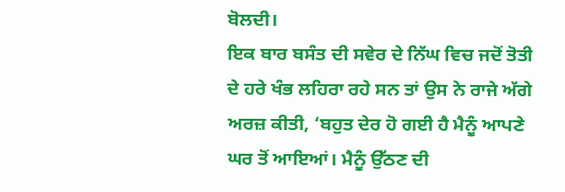ਬੋਲਦੀ।
ਇਕ ਬਾਰ ਬਸੰਤ ਦੀ ਸਵੇਰ ਦੇ ਨਿੱਘ ਵਿਚ ਜਦੋਂ ਤੋਤੀ ਦੇ ਹਰੇ ਖੰਭ ਲਹਿਰਾ ਰਹੇ ਸਨ ਤਾਂ ਉਸ ਨੇ ਰਾਜੇ ਅੱਗੇ ਅਰਜ਼ ਕੀਤੀ, ‘ਬਹੁਤ ਦੇਰ ਹੋ ਗਈ ਹੈ ਮੈਨੂੰ ਆਪਣੇ ਘਰ ਤੋਂ ਆਇਆਂ। ਮੈਨੂੰ ਉੱਠਣ ਦੀ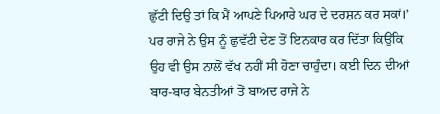ਛੁੱਟੀ ਦਿਉ ਤਾਂ ਕਿ ਮੈਂ ਆਪਣੇ ਪਿਆਰੇ ਘਰ ਦੇ ਦਰਸ਼ਨ ਕਰ ਸਕਾਂ।’
ਪਰ ਰਾਜੇ ਨੇ ਉਸ ਨੂੰ ਛੁਵੱਟੀ ਦੇਣ ਤੋਂ ਇਨਕਾਰ ਕਰ ਦਿੱਤਾ ਕਿਉਂਕਿ ਉਹ ਵੀ ਉਸ ਨਾਲੋਂ ਵੱਖ ਨਹੀਂ ਸੀ ਹੋਣਾ ਚਾਹੁੰਦਾ। ਕਈ ਦਿਨ ਦੀਆਂ ਬਾਰ-ਬਾਰ ਬੇਨਤੀਆਂ ਤੋਂ ਬਾਅਦ ਰਾਜੇ ਨੇ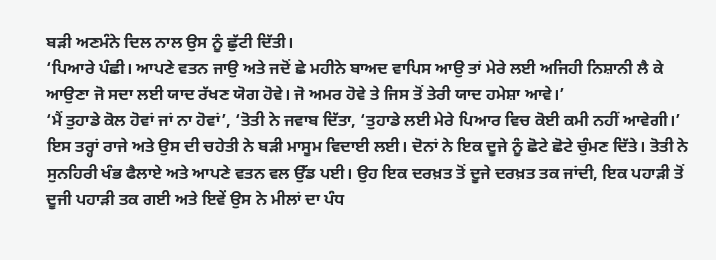ਬੜੀ ਅਣਮੰਨੇ ਦਿਲ ਨਾਲ ਉਸ ਨੂੰ ਛੁੱਟੀ ਦਿੱਤੀ।
‘ਪਿਆਰੇ ਪੰਛੀ। ਆਪਣੇ ਵਤਨ ਜਾਉ ਅਤੇ ਜਦੋਂ ਛੇ ਮਹੀਨੇ ਬਾਅਦ ਵਾਪਿਸ ਆਉ ਤਾਂ ਮੇਰੇ ਲਈ ਅਜਿਹੀ ਨਿਸ਼ਾਨੀ ਲੈ ਕੇ ਆਉਣਾ ਜੋ ਸਦਾ ਲਈ ਯਾਦ ਰੱਖਣ ਯੋਗ ਹੋਵੇ। ਜੋ ਅਮਰ ਹੋਵੇ ਤੇ ਜਿਸ ਤੋਂ ਤੇਰੀ ਯਾਦ ਹਮੇਸ਼ਾ ਆਵੇ।’
‘ਮੈਂ ਤੁਹਾਡੇ ਕੋਲ ਹੋਵਾਂ ਜਾਂ ਨਾ ਹੋਵਾਂ’, ‘ਤੋਤੀ ਨੇ ਜਵਾਬ ਦਿੱਤਾ, ‘ਤੁਹਾਡੇ ਲਈ ਮੇਰੇ ਪਿਆਰ ਵਿਚ ਕੋਈ ਕਮੀ ਨਹੀਂ ਆਵੇਗੀ।’
ਇਸ ਤਰ੍ਹਾਂ ਰਾਜੇ ਅਤੇ ਉਸ ਦੀ ਚਹੇਤੀ ਨੇ ਬੜੀ ਮਾਸੂਮ ਵਿਦਾਈ ਲਈ। ਦੋਨਾਂ ਨੇ ਇਕ ਦੂਜੇ ਨੂੰ ਛੋਟੇ ਛੋਟੇ ਚੁੰਮਣ ਦਿੱਤੇ। ਤੋਤੀ ਨੇ ਸੁਨਹਿਰੀ ਖੰਭ ਫੈਲਾਏ ਅਤੇ ਆਪਣੇ ਵਤਨ ਵਲ ਉੱਡ ਪਈ। ਉਹ ਇਕ ਦਰਖ਼ਤ ਤੋਂ ਦੂਜੇ ਦਰਖ਼ਤ ਤਕ ਜਾਂਦੀ, ਇਕ ਪਹਾੜੀ ਤੋਂ ਦੂਜੀ ਪਹਾੜੀ ਤਕ ਗਈ ਅਤੇ ਇਵੇਂ ਉਸ ਨੇ ਮੀਲਾਂ ਦਾ ਪੰਧ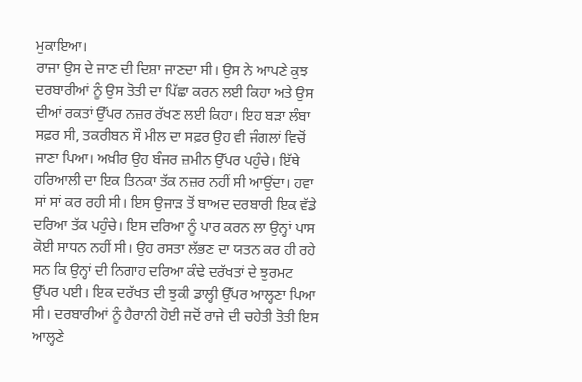ਮੁਕਾਇਆ।
ਰਾਜਾ ਉਸ ਦੇ ਜਾਣ ਦੀ ਦਿਸ਼ਾ ਜਾਣਦਾ ਸੀ। ਉਸ ਨੇ ਆਪਣੇ ਕੁਝ ਦਰਬਾਰੀਆਂ ਨੂੰ ਉਸ ਤੋਤੀ ਦਾ ਪਿੱਛਾ ਕਰਨ ਲਈ ਕਿਹਾ ਅਤੇ ਉਸ ਦੀਆਂ ਰਕਤਾਂ ਉੱਪਰ ਨਜ਼ਰ ਰੱਖਣ ਲਈ ਕਿਹਾ। ਇਹ ਬੜਾ ਲੰਬਾ ਸਫ਼ਰ ਸੀ, ਤਕਰੀਬਨ ਸੌ ਮੀਲ ਦਾ ਸਫ਼ਰ ਉਹ ਵੀ ਜੰਗਲਾਂ ਵਿਚੋਂ ਜਾਣਾ ਪਿਆ। ਅਖ਼ੀਰ ਉਹ ਬੰਜਰ ਜ਼ਮੀਨ ਉੱਪਰ ਪਹੁੰਚੇ। ਇੱਥੇ ਹਰਿਆਲੀ ਦਾ ਇਕ ਤਿਨਕਾ ਤੱਕ ਨਜ਼ਰ ਨਹੀਂ ਸੀ ਆਉਂਦਾ। ਹਵਾ ਸਾਂ ਸਾਂ ਕਰ ਰਹੀ ਸੀ। ਇਸ ਉਜਾੜ ਤੋਂ ਬਾਅਦ ਦਰਬਾਰੀ ਇਕ ਵੱਡੇ ਦਰਿਆ ਤੱਕ ਪਹੁੰਚੇ। ਇਸ ਦਰਿਆ ਨੂੰ ਪਾਰ ਕਰਨ ਲਾ ਉਨ੍ਹਾਂ ਪਾਸ ਕੋਈ ਸਾਧਨ ਨਹੀਂ ਸੀ। ਉਹ ਰਸਤਾ ਲੱਭਣ ਦਾ ਯਤਨ ਕਰ ਹੀ ਰਹੇ ਸਨ ਕਿ ਉਨ੍ਹਾਂ ਦੀ ਨਿਗਾਹ ਦਰਿਆ ਕੰਢੇ ਦਰੱਖਤਾਂ ਦੇ ਝੁਰਮਟ ਉੱਪਰ ਪਈ। ਇਕ ਦਰੱਖਤ ਦੀ ਝੁਕੀ ਡਾਲ੍ਹੀ ਉੱਪਰ ਆਲ੍ਹਣਾ ਪਿਆ ਸੀ। ਦਰਬਾਰੀਆਂ ਨੂੰ ਹੈਰਾਨੀ ਹੋਈ ਜਦੋਂ ਰਾਜੇ ਦੀ ਚਹੇਤੀ ਤੋਤੀ ਇਸ ਆਲ੍ਹਣੇ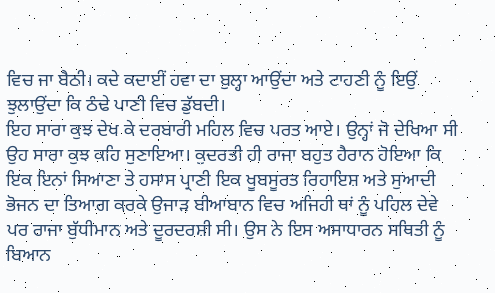ਵਿਚ ਜਾ ਬੈਠੀ। ਕਦੇ ਕਦਾਈਂ ਹਵਾ ਦਾ ਬੁਲ੍ਹਾ ਆਉਂਦਾ ਅਤੇ ਟਾਹਣੀ ਨੂੰ ਇਉਂ ਝੁਲਾਉਂਦਾ ਕਿ ਠੰਢੇ ਪਾਣੀ ਵਿਚ ਡੁੱਬਦੀ।
ਇਹ ਸਾਰਾ ਕੁਝ ਦੇਖ ਕੇ ਦਰਬਾਰੀ ਮਹਿਲ ਵਿਚ ਪਰਤ ਆਏ। ਉਨ੍ਹਾਂ ਜੋ ਦੇਖਿਆ ਸੀ ਉਹ ਸਾਰਾ ਕੁਝ ਕਹਿ ਸੁਣਾਇਆ। ਕੁਦਰਤੀ ਹੀ ਰਾਜਾ ਬਹੁਤ ਹੈਰਾਨ ਹੋਇਆ ਕਿ ਇਕ ਇਨਾਂ ਸਿਆਣਾ ਤੇ ਹਸਾਸ ਪ੍ਰਾਣੀ ਇਕ ਖੂਬਸੂਰਤ ਰਿਹਾਇਸ਼ ਅਤੇ ਸੁਆਦੀ ਭੋਜਨ ਦਾ ਤਿਆਗ ਕਰਕੇ ਉਜਾੜ ਬੀਆਬਾਨ ਵਿਚ ਅਜਿਹੀ ਥਾਂ ਨੂੰ ਪਹਿਲ ਦੇਵੇ ਪਰ ਰਾਜਾ ਬੁੱਧੀਮਾਨ ਅਤੇ ਦੂਰਦਰਸ਼ੀ ਸੀ। ਉਸ ਨੇ ਇਸ ਅਸਾਧਾਰਨ ਸਥਿਤੀ ਨੂੰ ਬਿਆਨ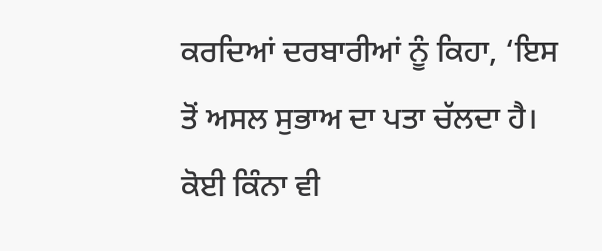ਕਰਦਿਆਂ ਦਰਬਾਰੀਆਂ ਨੂੰ ਕਿਹਾ, ‘ਇਸ ਤੋਂ ਅਸਲ ਸੁਭਾਅ ਦਾ ਪਤਾ ਚੱਲਦਾ ਹੈ। ਕੋਈ ਕਿੰਨਾ ਵੀ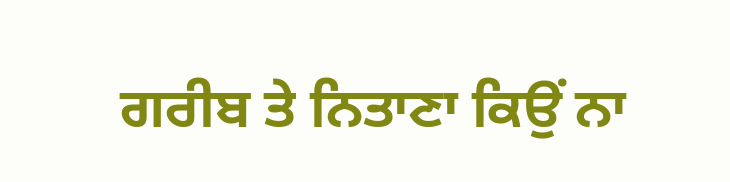ਗਰੀਬ ਤੇ ਨਿਤਾਣਾ ਕਿਉਂ ਨਾ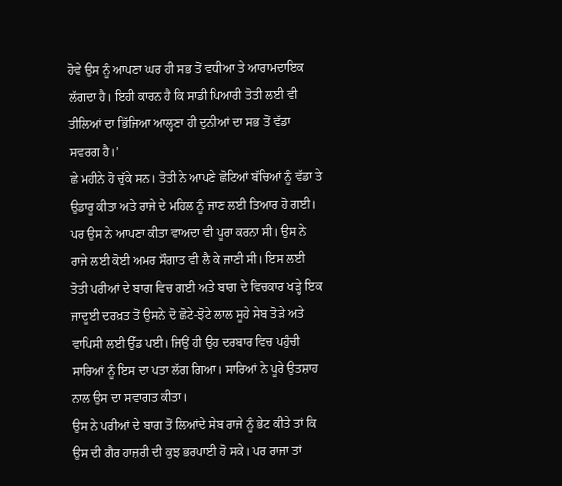ਹੋਵੇ ਉਸ ਨੂੰ ਆਪਣਾ ਘਰ ਹੀ ਸਭ ਤੋਂ ਵਧੀਆ ਤੇ ਆਰਾਮਦਾਇਕ ਲੱਗਦਾ ਹੈ। ਇਹੀ ਕਾਰਨ ਹੈ ਕਿ ਸਾਡੀ ਪਿਆਰੀ ਤੋਤੀ ਲਈ ਵੀ ਤੀਲਿਆਂ ਦਾ ਭਿੱਜਿਆ ਆਲ੍ਹਣਾ ਹੀ ਦੁਨੀਆਂ ਦਾ ਸਭ ਤੋਂ ਵੱਡਾ ਸਵਰਗ ਹੈ।’
ਛੇ ਮਹੀਨੇ ਹੋ ਚੁੱਕੇ ਸਨ। ਤੋਤੀ ਨੇ ਆਪਣੇ ਛੋਟਿਆਂ ਬੱਚਿਆਂ ਨੂੰ ਵੱਡਾ ਤੇ ਉਡਾਰੂ ਕੀਤਾ ਅਤੇ ਰਾਜੇ ਦੇ ਮਹਿਲ ਨੂੰ ਜਾਣ ਲਈ ਤਿਆਰ ਹੋ ਗਈ। ਪਰ ਉਸ ਨੇ ਆਪਣਾ ਕੀਤਾ ਵਾਅਦਾ ਵੀ ਪੂਰਾ ਕਰਨਾ ਸੀ। ਉਸ ਨੇ ਰਾਜੇ ਲਈ ਕੋਈ ਅਮਰ ਸੌਗਾਤ ਵੀ ਲੈ ਕੇ ਜਾਣੀ ਸੀ। ਇਸ ਲਈ ਤੋਤੀ ਪਰੀਆਂ ਦੇ ਬਾਗ ਵਿਚ ਗਈ ਅਤੇ ਬਾਗ ਦੇ ਵਿਚਕਾਰ ਖੜ੍ਹੇ ਇਕ ਜਾਦੂਈ ਦਰਖ਼ਤ ਤੋਂ ਉਸਨੇ ਦੋ ਛੋਟੇ-ਝੋਟੇ ਲਾਲ ਸੂਹੇ ਸੇਬ ਤੋੜੇ ਅਤੇ ਵਾਪਿਸੀ ਲਈ ਉੱਡ ਪਈ। ਜਿਉਂ ਹੀ ਉਹ ਦਰਬਾਰ ਵਿਚ ਪਹੁੰਚੀ ਸਾਰਿਆਂ ਨੂੰ ਇਸ ਦਾ ਪਤਾ ਲੱਗ ਗਿਆ। ਸਾਰਿਆਂ ਨੇ ਪੂਰੇ ਉਤਸ਼ਾਹ ਨਾਲ ਉਸ ਦਾ ਸਵਾਗਤ ਕੀਤਾ।
ਉਸ ਨੇ ਪਰੀਆਂ ਦੇ ਬਾਗ ਤੋਂ ਲਿਆਂਦੇ ਸੇਬ ਰਾਜੇ ਨੂੰ ਭੇਟ ਕੀਤੇ ਤਾਂ ਕਿ ਉਸ ਦੀ ਗੈਰ ਹਾਜ਼ਰੀ ਦੀ ਕੁਝ ਭਰਪਾਈ ਹੋ ਸਕੇ। ਪਰ ਰਾਜਾ ਤਾਂ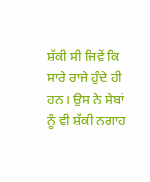ਸ਼ੱਕੀ ਸੀ ਜਿਵੇਂ ਕਿ ਸਾਰੇ ਰਾਜੇ ਹੁੰਦੇ ਹੀ ਹਨ। ਉਸ ਨੇ ਸੇਬਾਂ ਨੂੰ ਵੀ ਸ਼ੱਕੀ ਨਗਾਹ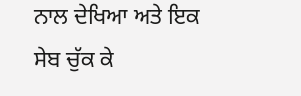ਨਾਲ ਦੇਖਿਆ ਅਤੇ ਇਕ ਸੇਬ ਚੁੱਕ ਕੇ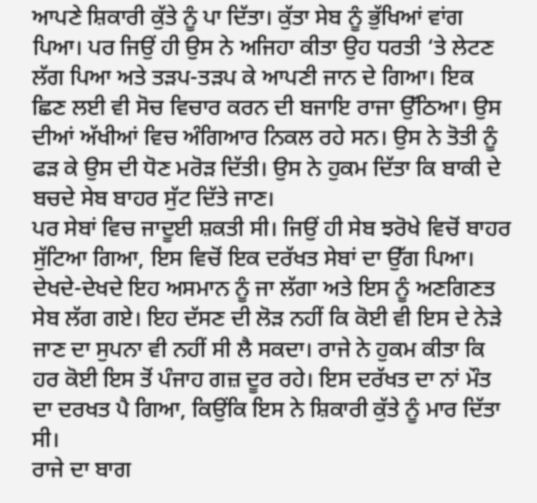ਆਪਣੇ ਸ਼ਿਕਾਰੀ ਕੁੱਤੇ ਨੂੰ ਪਾ ਦਿੱਤਾ। ਕੁੱਤਾ ਸੇਬ ਨੂੰ ਭੁੱਖਿਆਂ ਵਾਂਗ ਪਿਆ। ਪਰ ਜਿਉਂ ਹੀ ਉਸ ਨੇ ਅਜਿਹਾ ਕੀਤਾ ਉਹ ਧਰਤੀ ‘ਤੇ ਲੇਟਣ ਲੱਗ ਪਿਆ ਅਤੇ ਤੜਪ-ਤੜਪ ਕੇ ਆਪਣੀ ਜਾਨ ਦੇ ਗਿਆ। ਇਕ ਛਿਣ ਲਈ ਵੀ ਸੋਚ ਵਿਚਾਰ ਕਰਨ ਦੀ ਬਜਾਇ ਰਾਜਾ ਉੱਠਿਆ। ਉਸ ਦੀਆਂ ਅੱਖੀਆਂ ਵਿਚ ਅੰਗਿਆਰ ਨਿਕਲ ਰਹੇ ਸਨ। ਉਸ ਨੇ ਤੋਤੀ ਨੂੰ ਫੜ ਕੇ ਉਸ ਦੀ ਧੋਣ ਮਰੋੜ ਦਿੱਤੀ। ਉਸ ਨੇ ਹੁਕਮ ਦਿੱਤਾ ਕਿ ਬਾਕੀ ਦੇ ਬਚਦੇ ਸੇਬ ਬਾਹਰ ਸੁੱਟ ਦਿੱਤੇ ਜਾਣ।
ਪਰ ਸੇਬਾਂ ਵਿਚ ਜਾਦੂਈ ਸ਼ਕਤੀ ਸੀ। ਜਿਉਂ ਹੀ ਸੇਬ ਝਰੋਖੇ ਵਿਚੋਂ ਬਾਹਰ ਸੁੱਟਿਆ ਗਿਆ, ਇਸ ਵਿਚੋਂ ਇਕ ਦਰੱਖਤ ਸੇਬਾਂ ਦਾ ਉੱਗ ਪਿਆ। ਦੇਖਦੇ-ਦੇਖਦੇ ਇਹ ਅਸਮਾਨ ਨੂੰ ਜਾ ਲੱਗਾ ਅਤੇ ਇਸ ਨੂੰ ਅਣਗਿਣਤ ਸੇਬ ਲੱਗ ਗਏ। ਇਹ ਦੱਸਣ ਦੀ ਲੋੜ ਨਹੀਂ ਕਿ ਕੋਈ ਵੀ ਇਸ ਦੇ ਨੇੜੇ ਜਾਣ ਦਾ ਸੁਪਨਾ ਵੀ ਨਹੀਂ ਸੀ ਲੈ ਸਕਦਾ। ਰਾਜੇ ਨੇ ਹੁਕਮ ਕੀਤਾ ਕਿ ਹਰ ਕੋਈ ਇਸ ਤੋਂ ਪੰਜਾਹ ਗਜ਼ ਦੂਰ ਰਹੇ। ਇਸ ਦਰੱਖਤ ਦਾ ਨਾਂ ਮੌਤ ਦਾ ਦਰਖਤ ਪੈ ਗਿਆ, ਕਿਉਂਕਿ ਇਸ ਨੇ ਸ਼ਿਕਾਰੀ ਕੁੱਤੇ ਨੂੰ ਮਾਰ ਦਿੱਤਾ ਸੀ।
ਰਾਜੇ ਦਾ ਬਾਗ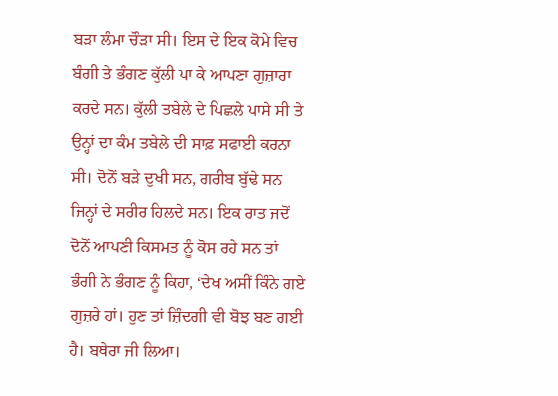ਬੜਾ ਲੰਮਾ ਚੌੜਾ ਸੀ। ਇਸ ਦੇ ਇਕ ਕੋਮੇ ਵਿਚ ਬੰਗੀ ਤੇ ਭੰਗਣ ਕੁੱਲੀ ਪਾ ਕੇ ਆਪਣਾ ਗੁਜ਼ਾਰਾ ਕਰਦੇ ਸਨ। ਕੁੱਲੀ ਤਬੇਲੇ ਦੇ ਪਿਛਲੇ ਪਾਸੇ ਸੀ ਤੇ ਉਨ੍ਹਾਂ ਦਾ ਕੰਮ ਤਬੇਲੇ ਦੀ ਸਾਫ਼ ਸਫਾਈ ਕਰਨਾ ਸੀ। ਦੋਨੋਂ ਬੜੇ ਦੁਖੀ ਸਨ, ਗਰੀਬ ਬੁੱਢੇ ਸਨ ਜਿਨ੍ਹਾਂ ਦੇ ਸਰੀਰ ਹਿਲਦੇ ਸਨ। ਇਕ ਰਾਤ ਜਦੋਂ ਦੋਨੋਂ ਆਪਣੀ ਕਿਸਮਤ ਨੂੰ ਕੋਸ ਰਹੇ ਸਨ ਤਾਂ ਭੰਗੀ ਨੇ ਭੰਗਣ ਨੂੰ ਕਿਹਾ, ‘ਦੇਖ ਅਸੀਂ ਕਿੰਨੇ ਗਏ ਗੁਜ਼ਰੇ ਹਾਂ। ਹੁਣ ਤਾਂ ਜ਼ਿੰਦਗੀ ਵੀ ਬੋਝ ਬਣ ਗਈ ਹੈ। ਬਥੇਰਾ ਜੀ ਲਿਆ।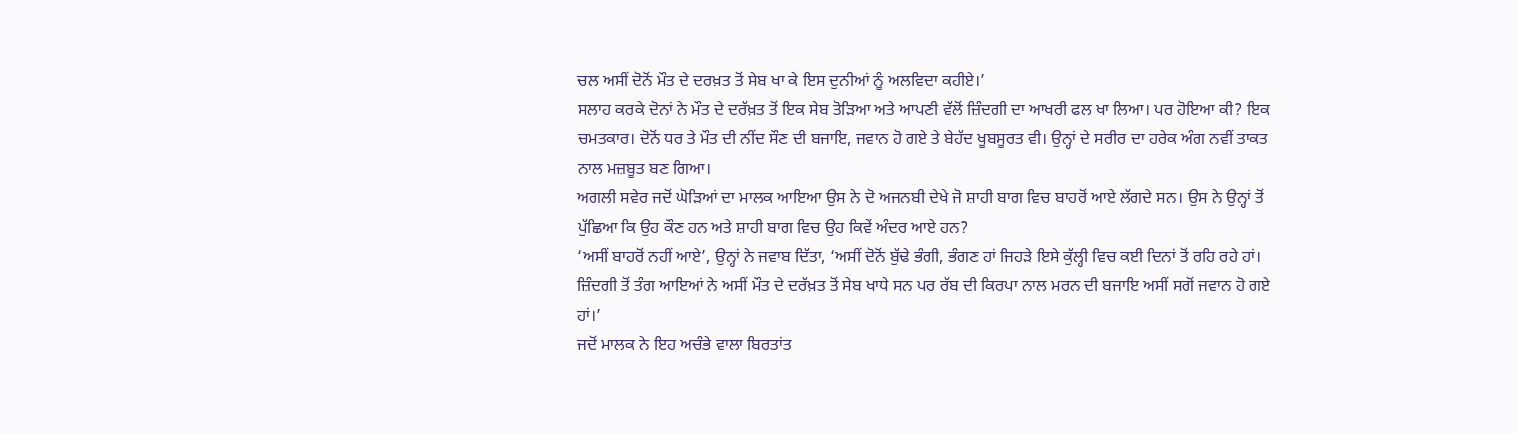ਚਲ ਅਸੀਂ ਦੋਨੋਂ ਮੌਤ ਦੇ ਦਰਖ਼ਤ ਤੋਂ ਸੇਬ ਖਾ ਕੇ ਇਸ ਦੁਨੀਆਂ ਨੂੰ ਅਲਵਿਦਾ ਕਹੀਏ।’
ਸਲਾਹ ਕਰਕੇ ਦੋਨਾਂ ਨੇ ਮੌਤ ਦੇ ਦਰੱਖ਼ਤ ਤੋਂ ਇਕ ਸੇਬ ਤੋੜਿਆ ਅਤੇ ਆਪਣੀ ਵੱਲੋਂ ਜ਼ਿੰਦਗੀ ਦਾ ਆਖਰੀ ਫਲ ਖਾ ਲਿਆ। ਪਰ ਹੋਇਆ ਕੀ? ਇਕ ਚਮਤਕਾਰ। ਦੋਨੋਂ ਧਰ ਤੇ ਮੌਤ ਦੀ ਨੀਂਦ ਸੌਣ ਦੀ ਬਜਾਇ, ਜਵਾਨ ਹੋ ਗਏ ਤੇ ਬੇਹੱਦ ਖੂਬਸੂਰਤ ਵੀ। ਉਨ੍ਹਾਂ ਦੇ ਸਰੀਰ ਦਾ ਹਰੇਕ ਅੰਗ ਨਵੀਂ ਤਾਕਤ ਨਾਲ ਮਜ਼ਬੂਤ ਬਣ ਗਿਆ।
ਅਗਲੀ ਸਵੇਰ ਜਦੋਂ ਘੋੜਿਆਂ ਦਾ ਮਾਲਕ ਆਇਆ ਉਸ ਨੇ ਦੋ ਅਜਨਬੀ ਦੇਖੇ ਜੋ ਸ਼ਾਹੀ ਬਾਗ ਵਿਚ ਬਾਹਰੋਂ ਆਏ ਲੱਗਦੇ ਸਨ। ਉਸ ਨੇ ਉਨ੍ਹਾਂ ਤੋਂ ਪੁੱਛਿਆ ਕਿ ਉਹ ਕੌਣ ਹਨ ਅਤੇ ਸ਼ਾਹੀ ਬਾਗ ਵਿਚ ਉਹ ਕਿਵੇਂ ਅੰਦਰ ਆਏ ਹਨ?
‘ਅਸੀਂ ਬਾਹਰੋਂ ਨਹੀਂ ਆਏ’, ਉਨ੍ਹਾਂ ਨੇ ਜਵਾਬ ਦਿੱਤਾ, ‘ਅਸੀਂ ਦੋਨੋਂ ਬੁੱਢੇ ਭੰਗੀ, ਭੰਗਣ ਹਾਂ ਜਿਹੜੇ ਇਸੇ ਕੁੱਲ੍ਹੀ ਵਿਚ ਕਈ ਦਿਨਾਂ ਤੋਂ ਰਹਿ ਰਹੇ ਹਾਂ। ਜ਼ਿੰਦਗੀ ਤੋਂ ਤੰਗ ਆਇਆਂ ਨੇ ਅਸੀਂ ਮੌਤ ਦੇ ਦਰੱਖ਼ਤ ਤੋਂ ਸੇਬ ਖਾਧੇ ਸਨ ਪਰ ਰੱਬ ਦੀ ਕਿਰਪਾ ਨਾਲ ਮਰਨ ਦੀ ਬਜਾਇ ਅਸੀਂ ਸਗੋਂ ਜਵਾਨ ਹੋ ਗਏ ਹਾਂ।’
ਜਦੋਂ ਮਾਲਕ ਨੇ ਇਹ ਅਚੰਭੇ ਵਾਲਾ ਬਿਰਤਾਂਤ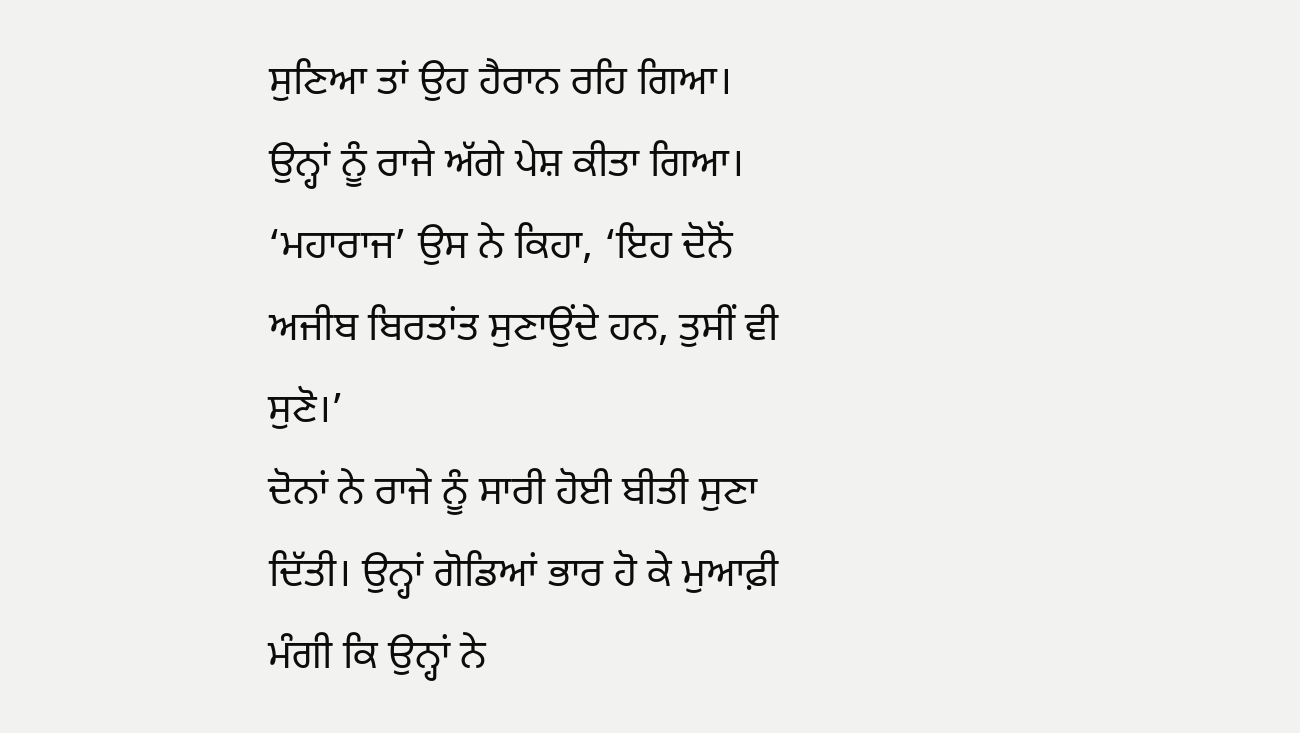ਸੁਣਿਆ ਤਾਂ ਉਹ ਹੈਰਾਨ ਰਹਿ ਗਿਆ। ਉਨ੍ਹਾਂ ਨੂੰ ਰਾਜੇ ਅੱਗੇ ਪੇਸ਼ ਕੀਤਾ ਗਿਆ।
‘ਮਹਾਰਾਜ’ ਉਸ ਨੇ ਕਿਹਾ, ‘ਇਹ ਦੋਨੋਂ ਅਜੀਬ ਬਿਰਤਾਂਤ ਸੁਣਾਉਂਦੇ ਹਨ, ਤੁਸੀਂ ਵੀ ਸੁਣੋ।’
ਦੋਨਾਂ ਨੇ ਰਾਜੇ ਨੂੰ ਸਾਰੀ ਹੋਈ ਬੀਤੀ ਸੁਣਾ ਦਿੱਤੀ। ਉਨ੍ਹਾਂ ਗੋਡਿਆਂ ਭਾਰ ਹੋ ਕੇ ਮੁਆਫ਼ੀ ਮੰਗੀ ਕਿ ਉਨ੍ਹਾਂ ਨੇ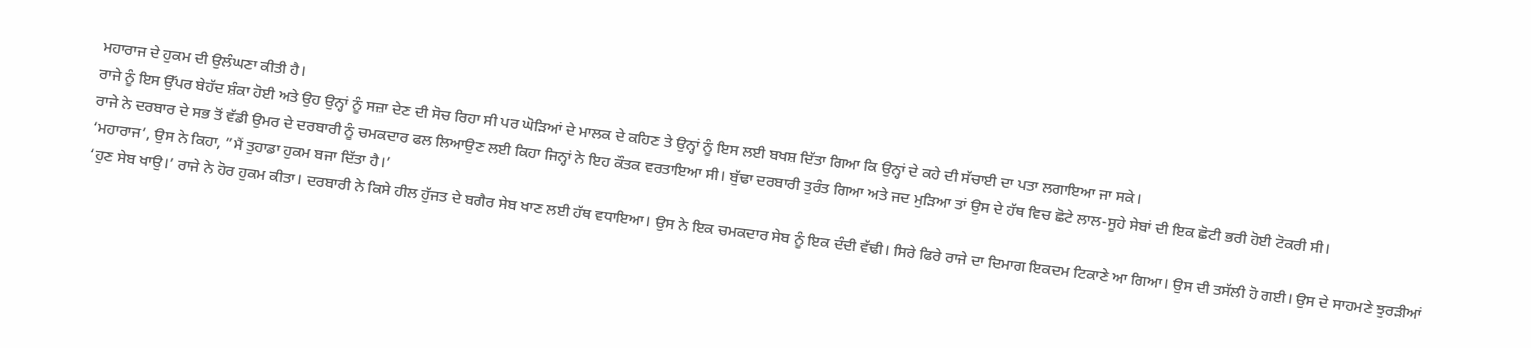ਮਹਾਰਾਜ ਦੇ ਹੁਕਮ ਦੀ ਉਲੰਘਣਾ ਕੀਤੀ ਹੈ।
ਰਾਜੇ ਨੂੰ ਇਸ ਉੱਪਰ ਬੇਹੱਦ ਸ਼ੰਕਾ ਹੋਈ ਅਤੇ ਉਹ ਉਨ੍ਹਾਂ ਨੂੰ ਸਜ਼ਾ ਦੇਣ ਦੀ ਸੋਚ ਰਿਹਾ ਸੀ ਪਰ ਘੋੜਿਆਂ ਦੇ ਮਾਲਕ ਦੇ ਕਹਿਣ ਤੇ ਉਨ੍ਹਾਂ ਨੂੰ ਇਸ ਲਈ ਬਖਸ਼ ਦਿੱਤਾ ਗਿਆ ਕਿ ਉਨ੍ਹਾਂ ਦੇ ਕਹੇ ਦੀ ਸੱਚਾਈ ਦਾ ਪਤਾ ਲਗਾਇਆ ਜਾ ਸਕੇ।
ਰਾਜੇ ਨੇ ਦਰਬਾਰ ਦੇ ਸਭ ਤੋਂ ਵੱਡੀ ਉਮਰ ਦੇ ਦਰਬਾਰੀ ਨੂੰ ਚਮਕਦਾਰ ਫਲ ਲਿਆਉਣ ਲਈ ਕਿਹਾ ਜਿਨ੍ਹਾਂ ਨੇ ਇਹ ਕੌਤਕ ਵਰਤਾਇਆ ਸੀ। ਬੁੱਢਾ ਦਰਬਾਰੀ ਤੁਰੰਤ ਗਿਆ ਅਤੇ ਜਦ ਮੁੜਿਆ ਤਾਂ ਉਸ ਦੇ ਹੱਥ ਵਿਚ ਛੋਟੇ ਲਾਲ-ਸੂਹੇ ਸੇਬਾਂ ਦੀ ਇਕ ਛੋਟੀ ਭਰੀ ਹੋਈ ਟੋਕਰੀ ਸੀ।
‘ਮਹਾਰਾਜ’, ਉਸ ਨੇ ਕਿਹਾ, ”ਮੈਂ ਤੁਹਾਡਾ ਹੁਕਮ ਬਜਾ ਦਿੱਤਾ ਹੈ।’
‘ਹੁਣ ਸੇਬ ਖਾਉ।’ ਰਾਜੇ ਨੇ ਹੋਰ ਹੁਕਮ ਕੀਤਾ। ਦਰਬਾਰੀ ਨੇ ਕਿਸੇ ਹੀਲ ਹੁੱਜਤ ਦੇ ਬਗੈਰ ਸੇਬ ਖਾਣ ਲਈ ਹੱਥ ਵਧਾਇਆ। ਉਸ ਨੇ ਇਕ ਚਮਕਦਾਰ ਸੇਬ ਨੂੰ ਇਕ ਦੰਦੀ ਵੱਢੀ। ਸਿਰੇ ਫਿਰੇ ਰਾਜੇ ਦਾ ਦਿਮਾਗ ਇਕਦਮ ਟਿਕਾਣੇ ਆ ਗਿਆ। ਉਸ ਦੀ ਤਸੱਲੀ ਹੋ ਗਈ। ਉਸ ਦੇ ਸਾਹਮਣੇ ਝੁਰੜੀਆਂ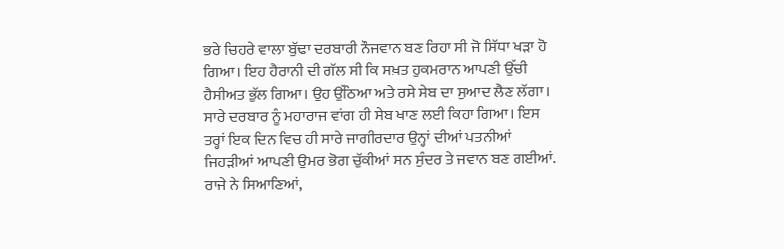ਭਰੇ ਚਿਹਰੇ ਵਾਲਾ ਬੁੱਢਾ ਦਰਬਾਰੀ ਨੌਜਵਾਨ ਬਣ ਰਿਹਾ ਸੀ ਜੋ ਸਿੱਧਾ ਖੜਾ ਹੋ ਗਿਆ। ਇਹ ਹੈਰਾਨੀ ਦੀ ਗੱਲ ਸੀ ਕਿ ਸਖ਼ਤ ਹੁਕਮਰਾਨ ਆਪਣੀ ਉੱਚੀ ਹੈਸੀਅਤ ਭੁੱਲ ਗਿਆ। ਉਹ ਉੱਠਿਆ ਅਤੇ ਰਸੇ ਸੇਬ ਦਾ ਸੁਆਦ ਲੈਣ ਲੱਗਾ। ਸਾਰੇ ਦਰਬਾਰ ਨੂੰ ਮਹਾਰਾਜ ਵਾਂਗ ਹੀ ਸੇਬ ਖਾਣ ਲਈ ਕਿਹਾ ਗਿਆ। ਇਸ ਤਰ੍ਹਾਂ ਇਕ ਦਿਨ ਵਿਚ ਹੀ ਸਾਰੇ ਜਾਗੀਰਦਾਰ ਉਨ੍ਹਾਂ ਦੀਆਂ ਪਤਨੀਆਂ ਜਿਹੜੀਆਂ ਆਪਣੀ ਉਮਰ ਭੋਗ ਚੁੱਕੀਆਂ ਸਨ ਸੁੰਦਰ ਤੇ ਜਵਾਨ ਬਣ ਗਈਆਂ.
ਰਾਜੇ ਨੇ ਸਿਆਣਿਆਂ,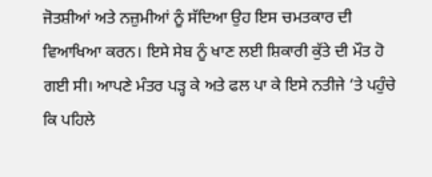ਜੋਤਸ਼ੀਆਂ ਅਤੇ ਨਜ਼ੁਮੀਆਂ ਨੂੰ ਸੱਦਿਆ ਉਹ ਇਸ ਚਮਤਕਾਰ ਦੀ ਵਿਆਖਿਆ ਕਰਨ। ਇਸੇ ਸੇਬ ਨੂੰ ਖਾਣ ਲਈ ਸ਼ਿਕਾਰੀ ਕੁੱਤੇ ਦੀ ਮੌਤ ਹੋ ਗਈ ਸੀ। ਆਪਣੇ ਮੰਤਰ ਪੜ੍ਹ ਕੇ ਅਤੇ ਫਲ ਪਾ ਕੇ ਇਸੇ ਨਤੀਜੇ ‘ਤੇ ਪਹੁੰਚੇ ਕਿ ਪਹਿਲੇ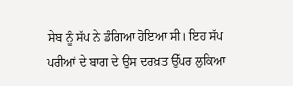ਸੇਬ ਨੂੰ ਸੱਪ ਨੇ ਡੰਗਿਆ ਹੋਇਆ ਸੀ। ਇਹ ਸੱਪ ਪਰੀਆਂ ਦੇ ਬਾਗ ਦੇ ਉਸ ਦਰਖ਼ਤ ਉੱਪਰ ਲੁਕਿਆ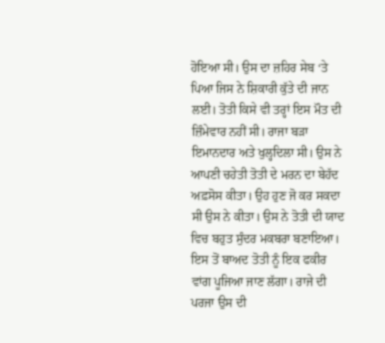ਹੋਇਆ ਸੀ। ਉਸ ਦਾ ਜ਼ਹਿਰ ਸੇਬ ‘ਤੇ ਪਿਆ ਜਿਸ ਨੇ ਸ਼ਿਕਾਰੀ ਕੁੱਤੇ ਦੀ ਜਾਨ ਲਈ। ਤੋਤੀ ਕਿਸੇ ਵੀ ਤਰ੍ਹਾਂ ਇਸ ਮੌਤ ਦੀ ਜ਼ਿੰਮੇਵਾਰ ਨਹੀਂ ਸੀ। ਰਾਜਾ ਬੜਾ ਇਮਾਨਦਾਰ ਅਤੇ ਖੁਲ੍ਹਦਿਲਾ ਸੀ। ਉਸ ਨੇ ਆਪਣੀ ਚਹੇਤੀ ਤੋਤੀ ਦੇ ਮਰਨ ਦਾ ਬੇਹੱਦ ਅਫ਼ਸੋਸ ਕੀਤਾ। ਉਹ ਹੁਣ ਜੋ ਕਰ ਸਕਦਾ ਸੀ ਉਸ ਨੇ ਕੀਤਾ। ਉਸ ਨੇ ਤੋਤੀ ਦੀ ਯਾਦ ਵਿਚ ਬਹੁਤ ਸੁੰਦਰ ਮਕਬਰਾ ਬਣਾਇਆ। ਇਸ ਤੋਂ ਬਾਅਦ ਤੋਤੀ ਨੂੰ ਇਕ ਫਕੀਰ ਵਾਂਗ ਪੂਜਿਆ ਜਾਣ ਲੱਗਾ। ਰਾਜੇ ਦੀ ਪਰਜਾ ਉਸ ਦੀ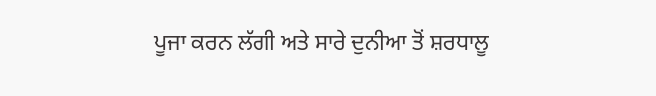ਪੂਜਾ ਕਰਨ ਲੱਗੀ ਅਤੇ ਸਾਰੇ ਦੁਨੀਆ ਤੋਂ ਸ਼ਰਧਾਲੂ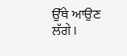ਉੱਥੇ ਆਉਣ ਲੱਗੇ।